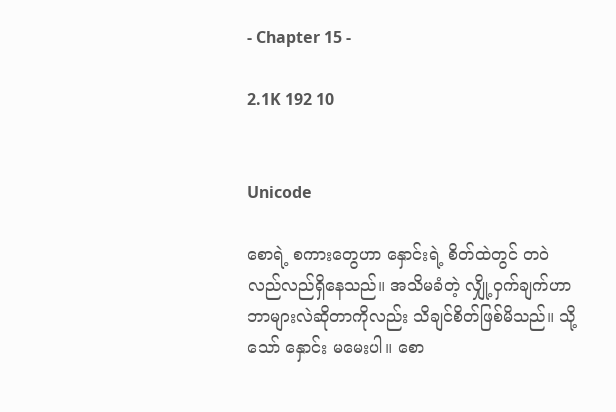- Chapter 15 -

2.1K 192 10


Unicode

စောရဲ့ စကားတွေဟာ နှောင်းရဲ့ စိတ်ထဲတွင် တဝဲလည်လည်ရှိနေသည်။ အသိမခံတဲ့ လျှို့ဝှက်ချက်ဟာ ဘာများလဲဆိုတာကိုလည်း သိချင်စိတ်ဖြစ်မိသည်။ သို့သော် နှောင်း မမေးပါ။ စော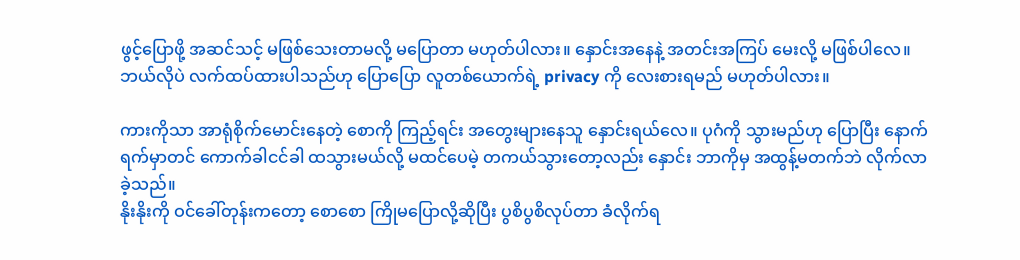ဖွင့်ပြောဖို့ အဆင်သင့် မဖြစ်သေးတာမလို့ မပြောတာ မဟုတ်ပါလား။ နှောင်းအနေနဲ့ အတင်းအကြပ် မေးလို့ မဖြစ်ပါလေ။ ဘယ်လိုပဲ လက်ထပ်ထားပါသည်ဟု ပြောပြော ‌လူတစ်ယောက်ရဲ့ privacy ကို လေးစားရမည် မဟုတ်ပါလား။

ကားကိုသာ အာရုံစိုက်မောင်းနေတဲ့ စောကို ကြည့်ရင်း အတွေးများနေသူ နှောင်းရယ်လေ။ ပုဂံကို သွားမည်ဟု ပြောပြီး နောက်ရက်မှာတင် ကောက်ခါငင်ခါ ထသွားမယ်လို့ မထင်ပေမဲ့ တကယ်သွားတော့လည်း နှောင်း ဘာကိုမှ အထွန့်မတက်ဘဲ လိုက်လာခဲ့သည်။
နိုးနိုးကို ဝင်ခေါ်တုန်းကတော့ စောစော ကြိုမပြောလို့ဆိုပြီး ပွစိပွစိလုပ်တာ ခံလိုက်ရ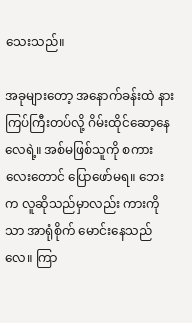သေးသည်။

အခုများတော့ အနောက်ခန်းထဲ နားကြပ်ကြီးတပ်လို့ ဂိမ်းထိုင်ဆော့နေလေရဲ့။ အစ်မဖြစ်သူကို စကားလေးတောင် ပြောဖော်မရ။ ဘေးက လူဆိုသည်မှာလည်း ကားကိုသာ အာရုံစိုက် မောင်းနေသည်လေ။ ကြာ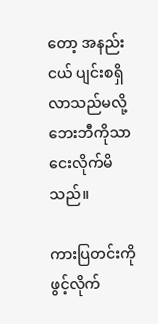တော့ အနည်းငယ် ပျင်းစရှိလာသည်မလို့ ဘေးဘီကိုသာ ငေးလိုက်မိသည်။ ‌

ကားပြတင်းကို ဖွင့်လိုက်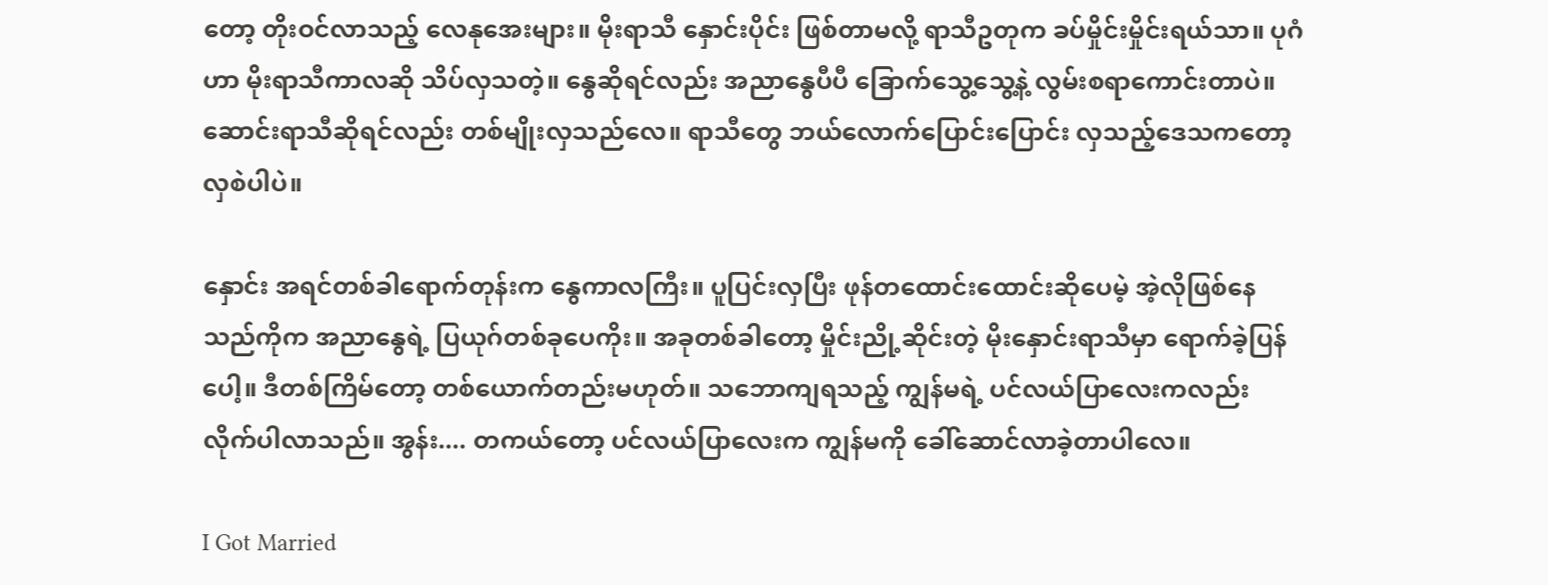တော့ တိုးဝင်လာသည့် လေနုအေးများ။ မိုးရာသီ နှောင်းပိုင်း ဖြစ်တာမလို့ ရာသီဥတုက ခပ်မှိုင်းမှိုင်းရယ်သာ။ ပုဂံဟာ မိုးရာသီကာလဆို သိပ်လှသတဲ့။ နွေဆိုရင်လည်း အညာနွေပီပီ ခြောက်သွေ့သွေ့နဲ့ လွမ်းစရာကောင်းတာပဲ။ ဆောင်းရာသီဆိုရင်လည်း တစ်မျိုးလှသည်လေ။ ရာသီတွေ ဘယ်လောက်ပြောင်းပြောင်း လှသည့်ဒေသကတော့ လှစဲပါပဲ။

နှောင်း အရင်တစ်ခါရောက်တုန်းက နွေကာလကြီး။ ပူပြင်းလှပြီး ဖုန်တထောင်းထောင်းဆိုပေမဲ့ အဲ့လိုဖြစ်နေသည်ကိုက အညာနွေရဲ့ ပြယုဂ်တစ်ခုပေကိုး။ အခုတစ်ခါတော့ မှိုင်းညို့ဆိုင်းတဲ့ မိုးနှောင်းရာသီမှာ ရောက်ခဲ့ပြန်ပေါ့။ ဒီတစ်ကြိမ်တော့ တစ်ယောက်တည်းမဟုတ်။ သဘောကျရသည့် ကျွန်မရဲ့ ပင်လယ်ပြာလေးကလည်း လိုက်ပါလာသည်။ အွန်း.... တကယ်တော့ ပင်လယ်ပြာလေးက ကျွန်မကို ခေါ်ဆောင်လာခဲ့တာပါလေ။

I Got Married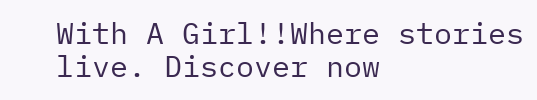With A Girl!!Where stories live. Discover now